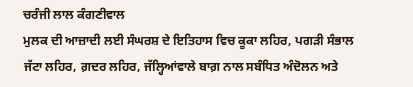ਚਰੰਜੀ ਲਾਲ ਕੰਗਣੀਵਾਲ
ਮੁਲਕ ਦੀ ਆਜ਼ਾਦੀ ਲਈ ਸੰਘਰਸ਼ ਦੇ ਇਤਿਹਾਸ ਵਿਚ ਕੂਕਾ ਲਹਿਰ, ਪਗੜੀ ਸੰਭਾਲ ਜੱਟਾ ਲਹਿਰ, ਗ਼ਦਰ ਲਹਿਰ, ਜੱਲ੍ਹਿਆਂਵਾਲੇ ਬਾਗ਼ ਨਾਲ ਸਬੰਧਿਤ ਅੰਦੋਲਨ ਅਤੇ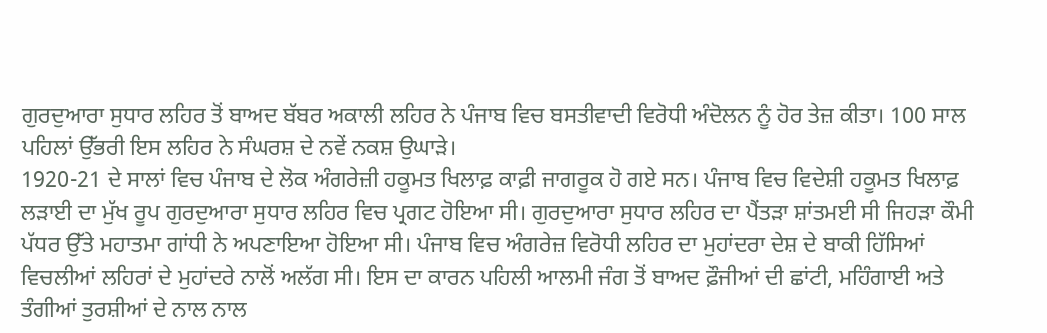ਗੁਰਦੁਆਰਾ ਸੁਧਾਰ ਲਹਿਰ ਤੋਂ ਬਾਅਦ ਬੱਬਰ ਅਕਾਲੀ ਲਹਿਰ ਨੇ ਪੰਜਾਬ ਵਿਚ ਬਸਤੀਵਾਦੀ ਵਿਰੋਧੀ ਅੰਦੋਲਨ ਨੂੰ ਹੋਰ ਤੇਜ਼ ਕੀਤਾ। 100 ਸਾਲ ਪਹਿਲਾਂ ਉੱਭਰੀ ਇਸ ਲਹਿਰ ਨੇ ਸੰਘਰਸ਼ ਦੇ ਨਵੇਂ ਨਕਸ਼ ਉਘਾੜੇ।
1920-21 ਦੇ ਸਾਲਾਂ ਵਿਚ ਪੰਜਾਬ ਦੇ ਲੋਕ ਅੰਗਰੇਜ਼ੀ ਹਕੂਮਤ ਖਿਲਾਫ਼ ਕਾਫ਼ੀ ਜਾਗਰੂਕ ਹੋ ਗਏ ਸਨ। ਪੰਜਾਬ ਵਿਚ ਵਿਦੇਸ਼ੀ ਹਕੂਮਤ ਖਿਲਾਫ਼ ਲੜਾਈ ਦਾ ਮੁੱਖ ਰੂਪ ਗੁਰਦੁਆਰਾ ਸੁਧਾਰ ਲਹਿਰ ਵਿਚ ਪ੍ਰਗਟ ਹੋਇਆ ਸੀ। ਗੁਰਦੁਆਰਾ ਸੁਧਾਰ ਲਹਿਰ ਦਾ ਪੈਂਤੜਾ ਸ਼ਾਂਤਮਈ ਸੀ ਜਿਹੜਾ ਕੌਮੀ ਪੱਧਰ ਉੱਤੇ ਮਹਾਤਮਾ ਗਾਂਧੀ ਨੇ ਅਪਣਾਇਆ ਹੋਇਆ ਸੀ। ਪੰਜਾਬ ਵਿਚ ਅੰਗਰੇਜ਼ ਵਿਰੋਧੀ ਲਹਿਰ ਦਾ ਮੁਹਾਂਦਰਾ ਦੇਸ਼ ਦੇ ਬਾਕੀ ਹਿੱਸਿਆਂ ਵਿਚਲੀਆਂ ਲਹਿਰਾਂ ਦੇ ਮੁਹਾਂਦਰੇ ਨਾਲੋਂ ਅਲੱਗ ਸੀ। ਇਸ ਦਾ ਕਾਰਨ ਪਹਿਲੀ ਆਲਮੀ ਜੰਗ ਤੋਂ ਬਾਅਦ ਫ਼ੌਜੀਆਂ ਦੀ ਛਾਂਟੀ, ਮਹਿੰਗਾਈ ਅਤੇ ਤੰਗੀਆਂ ਤੁਰਸ਼ੀਆਂ ਦੇ ਨਾਲ ਨਾਲ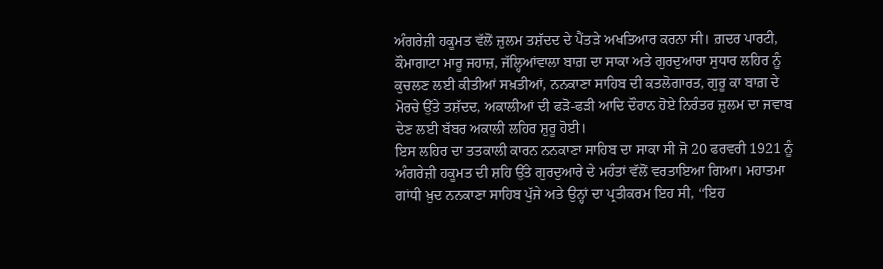ਅੰਗਰੇਜ਼ੀ ਹਕੂਮਤ ਵੱਲੋਂ ਜ਼ੁਲਮ ਤਸ਼ੱਦਦ ਦੇ ਪੈਂਤੜੇ ਅਖਤਿਆਰ ਕਰਨਾ ਸੀ। ਗ਼ਦਰ ਪਾਰਟੀ, ਕੌਮਾਗਾਟਾ ਮਾਰੂ ਜਹਾਜ਼, ਜੱਲ੍ਹਿਆਂਵਾਲਾ ਬਾਗ਼ ਦਾ ਸਾਕਾ ਅਤੇ ਗੁਰਦੁਆਰਾ ਸੁਧਾਰ ਲਹਿਰ ਨੂੰ ਕੁਚਲਣ ਲਈ ਕੀਤੀਆਂ ਸਖ਼ਤੀਆਂ, ਨਨਕਾਣਾ ਸਾਹਿਬ ਦੀ ਕਤਲੋਗਾਰਤ, ਗੁਰੂ ਕਾ ਬਾਗ਼ ਦੇ ਮੋਰਚੇ ਉੱਤੇ ਤਸ਼ੱਦਦ, ਅਕਾਲੀਆਂ ਦੀ ਫੜੋ-ਫੜੀ ਆਦਿ ਦੌਰਾਨ ਹੋਏ ਨਿਰੰਤਰ ਜ਼ੁਲਮ ਦਾ ਜਵਾਬ ਦੇਣ ਲਈ ਬੱਬਰ ਅਕਾਲੀ ਲਹਿਰ ਸ਼ੁਰੂ ਹੋਈ।
ਇਸ ਲਹਿਰ ਦਾ ਤਤਕਾਲੀ ਕਾਰਨ ਨਨਕਾਣਾ ਸਾਹਿਬ ਦਾ ਸਾਕਾ ਸੀ ਜੋ 20 ਫਰਵਰੀ 1921 ਨੂੰ ਅੰਗਰੇਜ਼ੀ ਹਕੂਮਤ ਦੀ ਸ਼ਹਿ ਉੱਤੇ ਗੁਰਦੁਆਰੇ ਦੇ ਮਹੰਤਾਂ ਵੱਲੋਂ ਵਰਤਾਇਆ ਗਿਆ। ਮਹਾਤਮਾ ਗਾਂਧੀ ਖ਼ੁਦ ਨਨਕਾਣਾ ਸਾਹਿਬ ਪੁੱਜੇ ਅਤੇ ਉਨ੍ਹਾਂ ਦਾ ਪ੍ਰਤੀਕਰਮ ਇਹ ਸੀ, ‘‘ਇਹ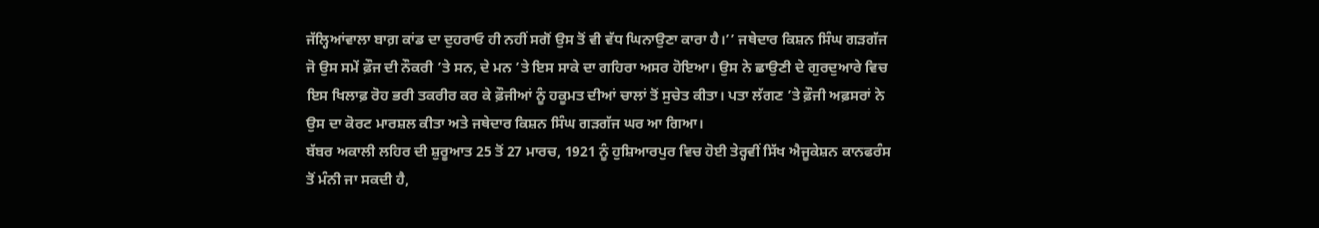ਜੱਲ੍ਹਿਆਂਵਾਲਾ ਬਾਗ਼ ਕਾਂਡ ਦਾ ਦੁਹਰਾਓ ਹੀ ਨਹੀਂ ਸਗੋਂ ਉਸ ਤੋਂ ਵੀ ਵੱਧ ਘਿਨਾਉਣਾ ਕਾਰਾ ਹੈ।’’ ਜਥੇਦਾਰ ਕਿਸ਼ਨ ਸਿੰਘ ਗੜਗੱਜ ਜੋ ਉਸ ਸਮੇਂ ਫ਼ੌਜ ਦੀ ਨੌਕਰੀ ’ਤੇ ਸਨ, ਦੇ ਮਨ ’ਤੇ ਇਸ ਸਾਕੇ ਦਾ ਗਹਿਰਾ ਅਸਰ ਹੋਇਆ। ਉਸ ਨੇ ਛਾਉਣੀ ਦੇ ਗੁਰਦੁਆਰੇ ਵਿਚ ਇਸ ਖਿਲਾਫ਼ ਰੋਹ ਭਰੀ ਤਕਰੀਰ ਕਰ ਕੇ ਫ਼ੌਜੀਆਂ ਨੂੰ ਹਕੂਮਤ ਦੀਆਂ ਚਾਲਾਂ ਤੋਂ ਸੁਚੇਤ ਕੀਤਾ। ਪਤਾ ਲੱਗਣ ’ਤੇ ਫ਼ੌਜੀ ਅਫ਼ਸਰਾਂ ਨੇ ਉਸ ਦਾ ਕੋਰਟ ਮਾਰਸ਼ਲ ਕੀਤਾ ਅਤੇ ਜਥੇਦਾਰ ਕਿਸ਼ਨ ਸਿੰਘ ਗੜਗੱਜ ਘਰ ਆ ਗਿਆ।
ਬੱਬਰ ਅਕਾਲੀ ਲਹਿਰ ਦੀ ਸ਼ੁਰੂਆਤ 25 ਤੋਂ 27 ਮਾਰਚ, 1921 ਨੂੰ ਹੁਸ਼ਿਆਰਪੁਰ ਵਿਚ ਹੋਈ ਤੇਰ੍ਹਵੀਂ ਸਿੱਖ ਐਜੂਕੇਸ਼ਨ ਕਾਨਫਰੰਸ ਤੋਂ ਮੰਨੀ ਜਾ ਸਕਦੀ ਹੈ,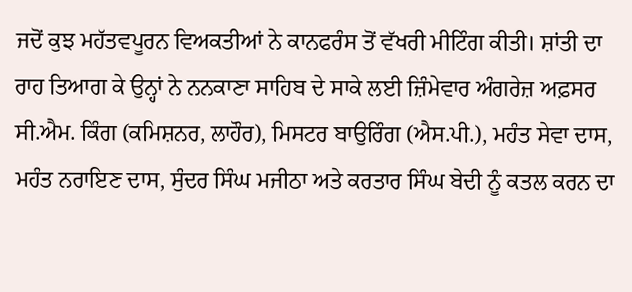ਜਦੋਂ ਕੁਝ ਮਹੱਤਵਪੂਰਨ ਵਿਅਕਤੀਆਂ ਨੇ ਕਾਨਫਰੰਸ ਤੋਂ ਵੱਖਰੀ ਮੀਟਿੰਗ ਕੀਤੀ। ਸ਼ਾਂਤੀ ਦਾ ਰਾਹ ਤਿਆਗ ਕੇ ਉਨ੍ਹਾਂ ਨੇ ਨਨਕਾਣਾ ਸਾਹਿਬ ਦੇ ਸਾਕੇ ਲਈ ਜ਼ਿੰਮੇਵਾਰ ਅੰਗਰੇਜ਼ ਅਫ਼ਸਰ ਸੀ.ਐਮ. ਕਿੰਗ (ਕਮਿਸ਼ਨਰ, ਲਾਹੌਰ), ਮਿਸਟਰ ਬਾਉਰਿੰਗ (ਐਸ.ਪੀ.), ਮਹੰਤ ਸੇਵਾ ਦਾਸ, ਮਹੰਤ ਨਰਾਇਣ ਦਾਸ, ਸੁੰਦਰ ਸਿੰਘ ਮਜੀਠਾ ਅਤੇ ਕਰਤਾਰ ਸਿੰਘ ਬੇਦੀ ਨੂੰ ਕਤਲ ਕਰਨ ਦਾ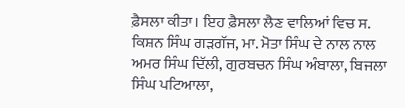ਫ਼ੈਸਲਾ ਕੀਤਾ। ਇਹ ਫ਼ੈਸਲਾ ਲੈਣ ਵਾਲਿਆਂ ਵਿਚ ਸ. ਕਿਸ਼ਨ ਸਿੰਘ ਗੜਗੱਜ, ਮਾ. ਮੋਤਾ ਸਿੰਘ ਦੇ ਨਾਲ ਨਾਲ ਅਮਰ ਸਿੰਘ ਦਿੱਲੀ, ਗੁਰਬਚਨ ਸਿੰਘ ਅੰਬਾਲਾ, ਬਿਜਲਾ ਸਿੰਘ ਪਟਿਆਲਾ,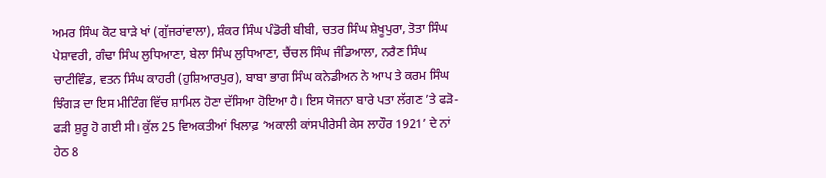ਅਮਰ ਸਿੰਘ ਕੋਟ ਬਾੜੇ ਖਾਂ (ਗੁੱਜਰਾਂਵਾਲਾ), ਸ਼ੰਕਰ ਸਿੰਘ ਪੰਡੋਰੀ ਬੀਬੀ, ਚਤਰ ਸਿੰਘ ਸ਼ੇਖੂਪੁਰਾ, ਤੋਤਾ ਸਿੰਘ ਪੇਸ਼ਾਵਰੀ, ਗੰਢਾ ਸਿੰਘ ਲੁਧਿਆਣਾ, ਬੇਲਾ ਸਿੰਘ ਲੁਧਿਆਣਾ, ਚੈਂਚਲ ਸਿੰਘ ਜੰਡਿਆਲਾ, ਨਰੈਣ ਸਿੰਘ ਚਾਟੀਵਿੰਡ, ਵਤਨ ਸਿੰਘ ਕਾਹਰੀ (ਹੁਸ਼ਿਆਰਪੁਰ), ਬਾਬਾ ਭਾਗ ਸਿੰਘ ਕਨੇਡੀਅਨ ਨੇ ਆਪ ਤੇ ਕਰਮ ਸਿੰਘ ਝਿੰਗੜ ਦਾ ਇਸ ਮੀਟਿੰਗ ਵਿੱਚ ਸ਼ਾਮਿਲ ਹੋਣਾ ਦੱਸਿਆ ਹੋਇਆ ਹੈ। ਇਸ ਯੋਜਨਾ ਬਾਰੇ ਪਤਾ ਲੱਗਣ ’ਤੇ ਫੜੋ-ਫੜੀ ਸ਼ੁਰੂ ਹੋ ਗਈ ਸੀ। ਕੁੱਲ 25 ਵਿਅਕਤੀਆਂ ਖਿਲਾਫ਼ ‘ਅਕਾਲੀ ਕਾਂਸਪੀਰੇਸੀ ਕੇਸ ਲਾਹੌਰ 1921’ ਦੇ ਨਾਂ ਹੇਠ 8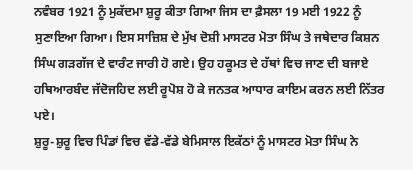ਨਵੰਬਰ 1921 ਨੂੰ ਮੁਕੱਦਮਾ ਸ਼ੁਰੂ ਕੀਤਾ ਗਿਆ ਜਿਸ ਦਾ ਫ਼ੈਸਲਾ 19 ਮਈ 1922 ਨੂੰ ਸੁਣਾਇਆ ਗਿਆ। ਇਸ ਸਾਜ਼ਿਸ਼ ਦੇ ਮੁੱਖ ਦੋਸ਼ੀ ਮਾਸਟਰ ਮੋਤਾ ਸਿੰਘ ਤੇ ਜਥੇਦਾਰ ਕਿਸ਼ਨ ਸਿੰਘ ਗੜਗੱਜ ਦੇ ਵਾਰੰਟ ਜਾਰੀ ਹੋ ਗਏ। ਉਹ ਹਕੂਮਤ ਦੇ ਹੱਥਾਂ ਵਿਚ ਜਾਣ ਦੀ ਬਜਾਏ ਹਥਿਆਰਬੰਦ ਜੱਦੋਜਹਿਦ ਲਈ ਰੂਪੋਸ਼ ਹੋ ਕੇ ਜਨਤਕ ਆਧਾਰ ਕਾਇਮ ਕਰਨ ਲਈ ਨਿੱਤਰ ਪਏ।
ਸ਼ੁਰੂ-ਸ਼ੁਰੂ ਵਿਚ ਪਿੰਡਾਂ ਵਿਚ ਵੱਡੇ-ਵੱਡੇ ਬੇਮਿਸਾਲ ਇਕੱਠਾਂ ਨੂੰ ਮਾਸਟਰ ਮੋਤਾ ਸਿੰਘ ਨੇ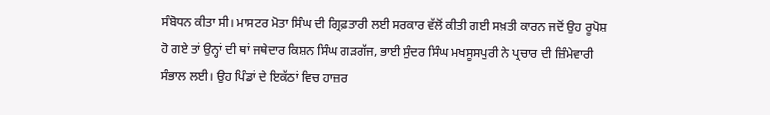ਸੰਬੋਧਨ ਕੀਤਾ ਸੀ। ਮਾਸਟਰ ਮੋਤਾ ਸਿੰਘ ਦੀ ਗ੍ਰਿਫ਼ਤਾਰੀ ਲਈ ਸਰਕਾਰ ਵੱਲੋਂ ਕੀਤੀ ਗਈ ਸਖ਼ਤੀ ਕਾਰਨ ਜਦੋਂ ਉਹ ਰੂਪੋਸ਼ ਹੋ ਗਏ ਤਾਂ ਉਨ੍ਹਾਂ ਦੀ ਥਾਂ ਜਥੇਦਾਰ ਕਿਸ਼ਨ ਸਿੰਘ ਗੜਗੱਜ, ਭਾਈ ਸੁੰਦਰ ਸਿੰਘ ਮਖਸੂਸਪੁਰੀ ਨੇ ਪ੍ਰਚਾਰ ਦੀ ਜ਼ਿੰਮੇਵਾਰੀ ਸੰਭਾਲ ਲਈ। ਉਹ ਪਿੰਡਾਂ ਦੇ ਇਕੱਠਾਂ ਵਿਚ ਹਾਜ਼ਰ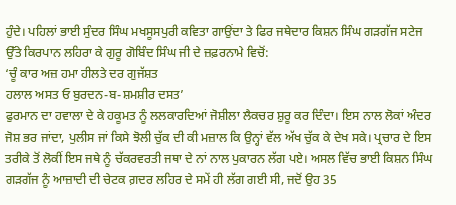ਹੁੰਦੇ। ਪਹਿਲਾਂ ਭਾਈ ਸੁੰਦਰ ਸਿੰਘ ਮਖਸੂਸਪੁਰੀ ਕਵਿਤਾ ਗਾਉਂਦਾ ਤੇ ਫਿਰ ਜਥੇਦਾਰ ਕਿਸ਼ਨ ਸਿੰਘ ਗੜਗੱਜ ਸਟੇਜ ਉੱਤੇ ਕਿਰਪਾਨ ਲਹਿਰਾ ਕੇ ਗੁਰੂ ਗੋਬਿੰਦ ਸਿੰਘ ਜੀ ਦੇ ਜ਼ਫ਼ਰਨਾਮੇ ਵਿਚੋਂ:
‘ਚੂੰ ਕਾਰ ਅਜ਼ ਹਮਾ ਹੀਲਤੇ ਦਰ ਗੁਜੱਸ਼ਤ
ਹਲਾਲ ਅਸਤ ਓ ਬੁਰਦਨ-ਬ-ਸ਼ਮਸ਼ੀਰ ਦਸਤ’
ਫੁਰਮਾਨ ਦਾ ਹਵਾਲਾ ਦੇ ਕੇ ਹਕੂਮਤ ਨੂੰ ਲਲਕਾਰਦਿਆਂ ਜੋਸ਼ੀਲਾ ਲੈਕਚਰ ਸ਼ੁਰੂ ਕਰ ਦਿੰਦਾ। ਇਸ ਨਾਲ ਲੋਕਾਂ ਅੰਦਰ ਜੋਸ਼ ਭਰ ਜਾਂਦਾ, ਪੁਲੀਸ ਜਾਂ ਕਿਸੇ ਝੋਲੀ ਚੁੱਕ ਦੀ ਕੀ ਮਜ਼ਾਲ ਕਿ ਉਨ੍ਹਾਂ ਵੱਲ ਅੱਖ ਚੁੱਕ ਕੇ ਦੇਖ ਸਕੇ। ਪ੍ਰਚਾਰ ਦੇ ਇਸ ਤਰੀਕੇ ਤੋਂ ਲੋਕੀਂ ਇਸ ਜਥੇ ਨੂੰ ਚੱਕਰਵਰਤੀ ਜਥਾ ਦੇ ਨਾਂ ਨਾਲ ਪੁਕਾਰਨ ਲੱਗ ਪਏ। ਅਸਲ ਵਿੱਚ ਭਾਈ ਕਿਸ਼ਨ ਸਿੰਘ ਗੜਗੱਜ ਨੂੰ ਆਜ਼ਾਦੀ ਦੀ ਚੇਟਕ ਗ਼ਦਰ ਲਹਿਰ ਦੇ ਸਮੇਂ ਹੀ ਲੱਗ ਗਈ ਸੀ, ਜਦੋਂ ਉਹ 35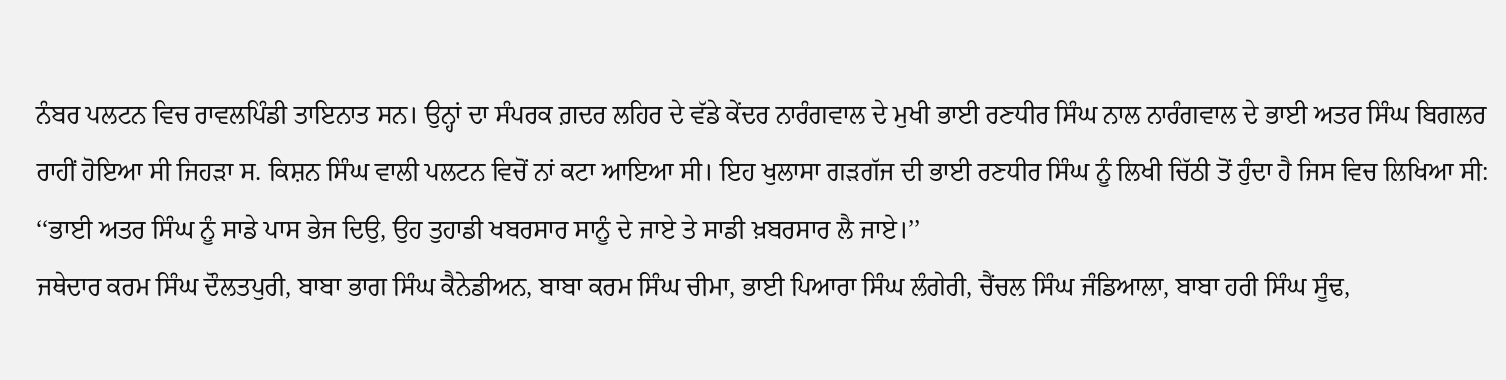ਨੰਬਰ ਪਲਟਨ ਵਿਚ ਰਾਵਲਪਿੰਡੀ ਤਾਇਨਾਤ ਸਨ। ਉਨ੍ਹਾਂ ਦਾ ਸੰਪਰਕ ਗ਼ਦਰ ਲਹਿਰ ਦੇ ਵੱਡੇ ਕੇਂਦਰ ਨਾਰੰਗਵਾਲ ਦੇ ਮੁਖੀ ਭਾਈ ਰਣਧੀਰ ਸਿੰਘ ਨਾਲ ਨਾਰੰਗਵਾਲ ਦੇ ਭਾਈ ਅਤਰ ਸਿੰਘ ਬਿਗਲਰ ਰਾਹੀਂ ਹੋਇਆ ਸੀ ਜਿਹੜਾ ਸ. ਕਿਸ਼ਨ ਸਿੰਘ ਵਾਲੀ ਪਲਟਨ ਵਿਚੋਂ ਨਾਂ ਕਟਾ ਆਇਆ ਸੀ। ਇਹ ਖੁਲਾਸਾ ਗੜਗੱਜ ਦੀ ਭਾਈ ਰਣਧੀਰ ਸਿੰਘ ਨੂੰ ਲਿਖੀ ਚਿੱਠੀ ਤੋਂ ਹੁੰਦਾ ਹੈ ਜਿਸ ਵਿਚ ਲਿਖਿਆ ਸੀ: ‘‘ਭਾਈ ਅਤਰ ਸਿੰਘ ਨੂੰ ਸਾਡੇ ਪਾਸ ਭੇਜ ਦਿਉ, ਉਹ ਤੁਹਾਡੀ ਖਬਰਸਾਰ ਸਾਨੂੰ ਦੇ ਜਾਏ ਤੇ ਸਾਡੀ ਖ਼ਬਰਸਾਰ ਲੈ ਜਾਏ।’’
ਜਥੇਦਾਰ ਕਰਮ ਸਿੰਘ ਦੌਲਤਪੁਰੀ, ਬਾਬਾ ਭਾਗ ਸਿੰਘ ਕੈਨੇਡੀਅਨ, ਬਾਬਾ ਕਰਮ ਸਿੰਘ ਚੀਮਾ, ਭਾਈ ਪਿਆਰਾ ਸਿੰਘ ਲੰਗੇਰੀ, ਚੈਂਚਲ ਸਿੰਘ ਜੰਡਿਆਲਾ, ਬਾਬਾ ਹਰੀ ਸਿੰਘ ਸੂੰਢ,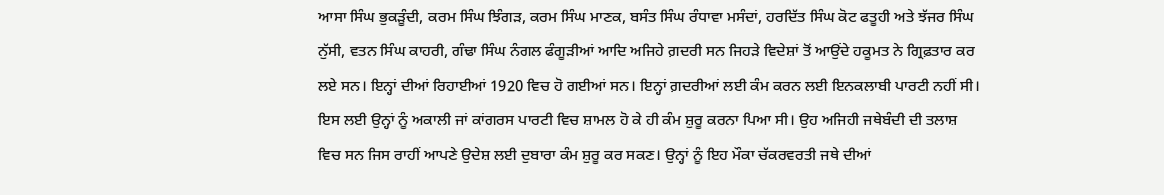ਆਸਾ ਸਿੰਘ ਭੁਕੜੂੰਦੀ, ਕਰਮ ਸਿੰਘ ਝਿੰਗੜ, ਕਰਮ ਸਿੰਘ ਮਾਣਕ, ਬਸੰਤ ਸਿੰਘ ਰੰਧਾਵਾ ਮਸੰਦਾਂ, ਹਰਦਿੱਤ ਸਿੰਘ ਕੋਟ ਫਤੂਹੀ ਅਤੇ ਝੱਜਰ ਸਿੰਘ ਨੁੱਸੀ, ਵਤਨ ਸਿੰਘ ਕਾਹਰੀ, ਗੰਢਾ ਸਿੰਘ ਨੰਗਲ ਫੰਗੂੜੀਆਂ ਆਦਿ ਅਜਿਹੇ ਗ਼ਦਰੀ ਸਨ ਜਿਹੜੇ ਵਿਦੇਸ਼ਾਂ ਤੋਂ ਆਉਂਦੇ ਹਕੂਮਤ ਨੇ ਗ੍ਰਿਫ਼ਤਾਰ ਕਰ ਲਏ ਸਨ। ਇਨ੍ਹਾਂ ਦੀਆਂ ਰਿਹਾਈਆਂ 1920 ਵਿਚ ਹੋ ਗਈਆਂ ਸਨ। ਇਨ੍ਹਾਂ ਗ਼ਦਰੀਆਂ ਲਈ ਕੰਮ ਕਰਨ ਲਈ ਇਨਕਲਾਬੀ ਪਾਰਟੀ ਨਹੀਂ ਸੀ। ਇਸ ਲਈ ਉਨ੍ਹਾਂ ਨੂੰ ਅਕਾਲੀ ਜਾਂ ਕਾਂਗਰਸ ਪਾਰਟੀ ਵਿਚ ਸ਼ਾਮਲ ਹੋ ਕੇ ਹੀ ਕੰਮ ਸ਼ੁਰੂ ਕਰਨਾ ਪਿਆ ਸੀ। ਉਹ ਅਜਿਹੀ ਜਥੇਬੰਦੀ ਦੀ ਤਲਾਸ਼ ਵਿਚ ਸਨ ਜਿਸ ਰਾਹੀਂ ਆਪਣੇ ਉਦੇਸ਼ ਲਈ ਦੁਬਾਰਾ ਕੰਮ ਸ਼ੁਰੂ ਕਰ ਸਕਣ। ਉਨ੍ਹਾਂ ਨੂੰ ਇਹ ਮੌਕਾ ਚੱਕਰਵਰਤੀ ਜਥੇ ਦੀਆਂ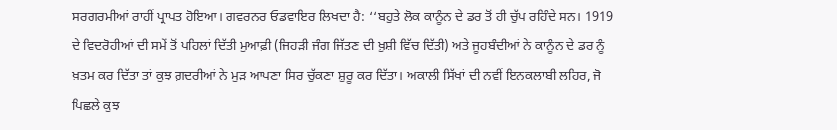ਸਰਗਰਮੀਆਂ ਰਾਹੀਂ ਪ੍ਰਾਪਤ ਹੋਇਆ। ਗਵਰਨਰ ਓਡਵਾਇਰ ਲਿਖਦਾ ਹੈ: ‘‘ਬਹੁਤੇ ਲੋਕ ਕਾਨੂੰਨ ਦੇ ਡਰ ਤੋਂ ਹੀ ਚੁੱਪ ਰਹਿੰਦੇ ਸਨ। 1919 ਦੇ ਵਿਦਰੋਹੀਆਂ ਦੀ ਸਮੇਂ ਤੋਂ ਪਹਿਲਾਂ ਦਿੱਤੀ ਮੁਆਫ਼ੀ (ਜਿਹੜੀ ਜੰਗ ਜਿੱਤਣ ਦੀ ਖ਼ੁਸ਼ੀ ਵਿੱਚ ਦਿੱਤੀ) ਅਤੇ ਜੂਹਬੰਦੀਆਂ ਨੇ ਕਾਨੂੰਨ ਦੇ ਡਰ ਨੂੰ ਖ਼ਤਮ ਕਰ ਦਿੱਤਾ ਤਾਂ ਕੁਝ ਗ਼ਦਰੀਆਂ ਨੇ ਮੁੜ ਆਪਣਾ ਸਿਰ ਚੁੱਕਣਾ ਸ਼ੁਰੂ ਕਰ ਦਿੱਤਾ। ਅਕਾਲੀ ਸਿੱਖਾਂ ਦੀ ਨਵੀਂ ਇਨਕਲਾਬੀ ਲਹਿਰ, ਜੋ ਪਿਛਲੇ ਕੁਝ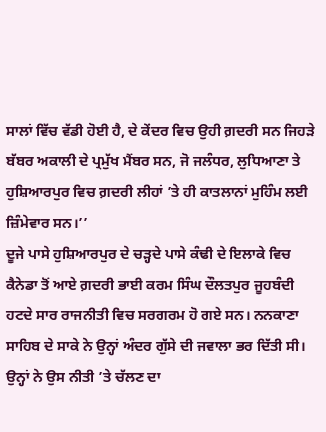ਸਾਲਾਂ ਵਿੱਚ ਵੱਡੀ ਹੋਈ ਹੈ, ਦੇ ਕੇਂਦਰ ਵਿਚ ਉਹੀ ਗ਼ਦਰੀ ਸਨ ਜਿਹੜੇ ਬੱਬਰ ਅਕਾਲੀ ਦੇ ਪ੍ਰਮੁੱਖ ਮੈਂਬਰ ਸਨ, ਜੋ ਜਲੰਧਰ, ਲੁਧਿਆਣਾ ਤੇ ਹੁਸ਼ਿਆਰਪੁਰ ਵਿਚ ਗ਼ਦਰੀ ਲੀਹਾਂ ’ਤੇ ਹੀ ਕਾਤਲਾਨਾਂ ਮੁਹਿੰਮ ਲਈ ਜ਼ਿੰਮੇਵਾਰ ਸਨ।’’
ਦੂਜੇ ਪਾਸੇ ਹੁਸ਼ਿਆਰਪੁਰ ਦੇ ਚੜ੍ਹਦੇ ਪਾਸੇ ਕੰਢੀ ਦੇ ਇਲਾਕੇ ਵਿਚ ਕੈਨੇਡਾ ਤੋਂ ਆਏ ਗ਼ਦਰੀ ਭਾਈ ਕਰਮ ਸਿੰਘ ਦੌਲਤਪੁਰ ਜੂਹਬੰਦੀ ਹਟਦੇ ਸਾਰ ਰਾਜਨੀਤੀ ਵਿਚ ਸਰਗਰਮ ਹੋ ਗਏ ਸਨ। ਨਨਕਾਣਾ ਸਾਹਿਬ ਦੇ ਸਾਕੇ ਨੇ ਉਨ੍ਹਾਂ ਅੰਦਰ ਗੁੱਸੇ ਦੀ ਜਵਾਲਾ ਭਰ ਦਿੱਤੀ ਸੀ। ਉਨ੍ਹਾਂ ਨੇ ਉਸ ਨੀਤੀ ’ਤੇ ਚੱਲਣ ਦਾ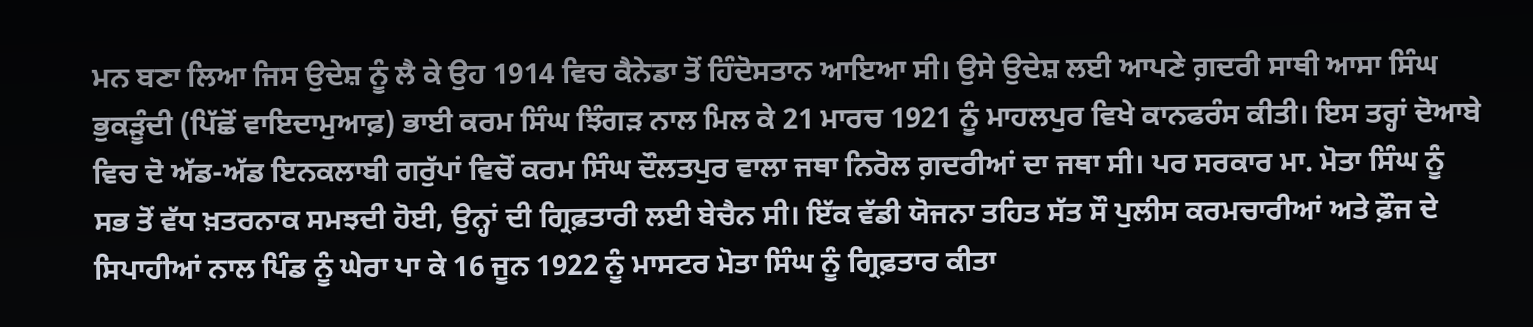ਮਨ ਬਣਾ ਲਿਆ ਜਿਸ ਉਦੇਸ਼ ਨੂੰ ਲੈ ਕੇ ਉਹ 1914 ਵਿਚ ਕੈਨੇਡਾ ਤੋਂ ਹਿੰਦੋਸਤਾਨ ਆਇਆ ਸੀ। ਉਸੇ ਉਦੇਸ਼ ਲਈ ਆਪਣੇ ਗ਼ਦਰੀ ਸਾਥੀ ਆਸਾ ਸਿੰਘ ਭੁਕੜੂੰਦੀ (ਪਿੱਛੋਂ ਵਾਇਦਾਮੁਆਫ਼) ਭਾਈ ਕਰਮ ਸਿੰਘ ਝਿੰਗੜ ਨਾਲ ਮਿਲ ਕੇ 21 ਮਾਰਚ 1921 ਨੂੰ ਮਾਹਲਪੁਰ ਵਿਖੇ ਕਾਨਫਰੰਸ ਕੀਤੀ। ਇਸ ਤਰ੍ਹਾਂ ਦੋਆਬੇ ਵਿਚ ਦੋ ਅੱਡ-ਅੱਡ ਇਨਕਲਾਬੀ ਗਰੁੱਪਾਂ ਵਿਚੋਂ ਕਰਮ ਸਿੰਘ ਦੌਲਤਪੁਰ ਵਾਲਾ ਜਥਾ ਨਿਰੋਲ ਗ਼ਦਰੀਆਂ ਦਾ ਜਥਾ ਸੀ। ਪਰ ਸਰਕਾਰ ਮਾ. ਮੋਤਾ ਸਿੰਘ ਨੂੰ ਸਭ ਤੋਂ ਵੱਧ ਖ਼ਤਰਨਾਕ ਸਮਝਦੀ ਹੋਈ, ਉਨ੍ਹਾਂ ਦੀ ਗ੍ਰਿਫ਼ਤਾਰੀ ਲਈ ਬੇਚੈਨ ਸੀ। ਇੱਕ ਵੱਡੀ ਯੋਜਨਾ ਤਹਿਤ ਸੱਤ ਸੌ ਪੁਲੀਸ ਕਰਮਚਾਰੀਆਂ ਅਤੇ ਫ਼ੌਜ ਦੇ ਸਿਪਾਹੀਆਂ ਨਾਲ ਪਿੰਡ ਨੂੰ ਘੇਰਾ ਪਾ ਕੇ 16 ਜੂਨ 1922 ਨੂੰ ਮਾਸਟਰ ਮੋਤਾ ਸਿੰਘ ਨੂੰ ਗ੍ਰਿਫ਼ਤਾਰ ਕੀਤਾ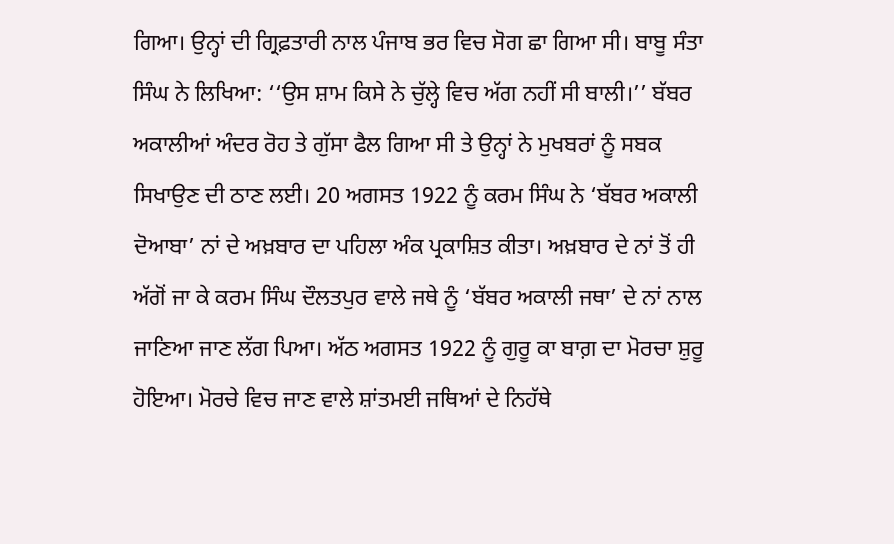ਗਿਆ। ਉਨ੍ਹਾਂ ਦੀ ਗ੍ਰਿਫ਼ਤਾਰੀ ਨਾਲ ਪੰਜਾਬ ਭਰ ਵਿਚ ਸੋਗ ਛਾ ਗਿਆ ਸੀ। ਬਾਬੂ ਸੰਤਾ ਸਿੰਘ ਨੇ ਲਿਖਿਆ: ‘‘ਉਸ ਸ਼ਾਮ ਕਿਸੇ ਨੇ ਚੁੱਲ੍ਹੇ ਵਿਚ ਅੱਗ ਨਹੀਂ ਸੀ ਬਾਲੀ।’’ ਬੱਬਰ ਅਕਾਲੀਆਂ ਅੰਦਰ ਰੋਹ ਤੇ ਗੁੱਸਾ ਫੈਲ ਗਿਆ ਸੀ ਤੇ ਉਨ੍ਹਾਂ ਨੇ ਮੁਖਬਰਾਂ ਨੂੰ ਸਬਕ ਸਿਖਾਉਣ ਦੀ ਠਾਣ ਲਈ। 20 ਅਗਸਤ 1922 ਨੂੰ ਕਰਮ ਸਿੰਘ ਨੇ ‘ਬੱਬਰ ਅਕਾਲੀ ਦੋਆਬਾ’ ਨਾਂ ਦੇ ਅਖ਼ਬਾਰ ਦਾ ਪਹਿਲਾ ਅੰਕ ਪ੍ਰਕਾਸ਼ਿਤ ਕੀਤਾ। ਅਖ਼ਬਾਰ ਦੇ ਨਾਂ ਤੋਂ ਹੀ ਅੱਗੋਂ ਜਾ ਕੇ ਕਰਮ ਸਿੰਘ ਦੌਲਤਪੁਰ ਵਾਲੇ ਜਥੇ ਨੂੰ ‘ਬੱਬਰ ਅਕਾਲੀ ਜਥਾ’ ਦੇ ਨਾਂ ਨਾਲ ਜਾਣਿਆ ਜਾਣ ਲੱਗ ਪਿਆ। ਅੱਠ ਅਗਸਤ 1922 ਨੂੰ ਗੁਰੂ ਕਾ ਬਾਗ਼ ਦਾ ਮੋਰਚਾ ਸ਼ੁਰੂ ਹੋਇਆ। ਮੋਰਚੇ ਵਿਚ ਜਾਣ ਵਾਲੇ ਸ਼ਾਂਤਮਈ ਜਥਿਆਂ ਦੇ ਨਿਹੱਥੇ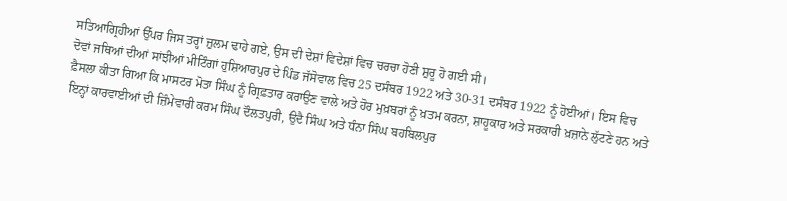ਸਤਿਆਗ੍ਰਿਹੀਆਂ ਉੱਪਰ ਜਿਸ ਤਰ੍ਹਾਂ ਜ਼ੁਲਮ ਢਾਹੇ ਗਏ, ਉਸ ਦੀ ਦੇਸ਼ਾਂ ਵਿਦੇਸ਼ਾਂ ਵਿਚ ਚਰਚਾ ਹੋਣੀ ਸ਼ੁਰੂ ਹੋ ਗਈ ਸੀ।
ਦੋਵਾਂ ਜਥਿਆਂ ਦੀਆਂ ਸਾਂਝੀਆਂ ਮੀਟਿੰਗਾਂ ਹੁਸ਼ਿਆਰਪੁਰ ਦੇ ਪਿੰਡ ਜੱਸੋਵਾਲ ਵਿਚ 25 ਦਸੰਬਰ 1922 ਅਤੇ 30-31 ਦਸੰਬਰ 1922 ਨੂੰ ਹੋਈਆਂ। ਇਸ ਵਿਚ ਫ਼ੈਸਲਾ ਕੀਤਾ ਗਿਆ ਕਿ ਮਾਸਟਰ ਮੋਤਾ ਸਿੰਘ ਨੂੰ ਗ੍ਰਿਫ਼ਤਾਰ ਕਰਾਉਣ ਵਾਲੇ ਅਤੇ ਹੋਰ ਮੁਖ਼ਬਰਾਂ ਨੂੰ ਖ਼ਤਮ ਕਰਨਾ, ਸ਼ਾਹੂਕਾਰ ਅਤੇ ਸਰਕਾਰੀ ਖ਼ਜ਼ਾਨੇ ਲੁੱਟਣੇ ਹਨ ਅਤੇ ਇਨ੍ਹਾਂ ਕਾਰਵਾਈਆਂ ਦੀ ਜ਼ਿੰਮੇਵਾਰੀ ਕਰਮ ਸਿੰਘ ਦੌਲਤਪੁਰੀ, ਉਦੈ ਸਿੰਘ ਅਤੇ ਧੰਨਾ ਸਿੰਘ ਬਹਬਿਲਪੁਰ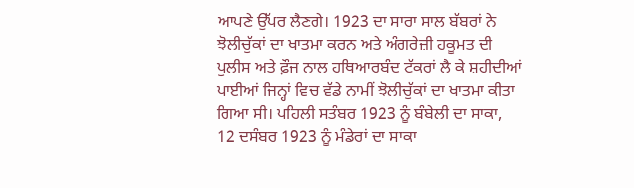ਆਪਣੇ ਉੱਪਰ ਲੈਣਗੇ। 1923 ਦਾ ਸਾਰਾ ਸਾਲ ਬੱਬਰਾਂ ਨੇ ਝੋਲੀਚੁੱਕਾਂ ਦਾ ਖਾਤਮਾ ਕਰਨ ਅਤੇ ਅੰਗਰੇਜ਼ੀ ਹਕੂਮਤ ਦੀ ਪੁਲੀਸ ਅਤੇ ਫ਼ੌਜ ਨਾਲ ਹਥਿਆਰਬੰਦ ਟੱਕਰਾਂ ਲੈ ਕੇ ਸ਼ਹੀਦੀਆਂ ਪਾਈਆਂ ਜਿਨ੍ਹਾਂ ਵਿਚ ਵੱਡੇ ਨਾਮੀਂ ਝੋਲੀਚੁੱਕਾਂ ਦਾ ਖਾਤਮਾ ਕੀਤਾ ਗਿਆ ਸੀ। ਪਹਿਲੀ ਸਤੰਬਰ 1923 ਨੂੰ ਬੰਬੇਲੀ ਦਾ ਸਾਕਾ, 12 ਦਸੰਬਰ 1923 ਨੂੰ ਮੰਡੇਰਾਂ ਦਾ ਸਾਕਾ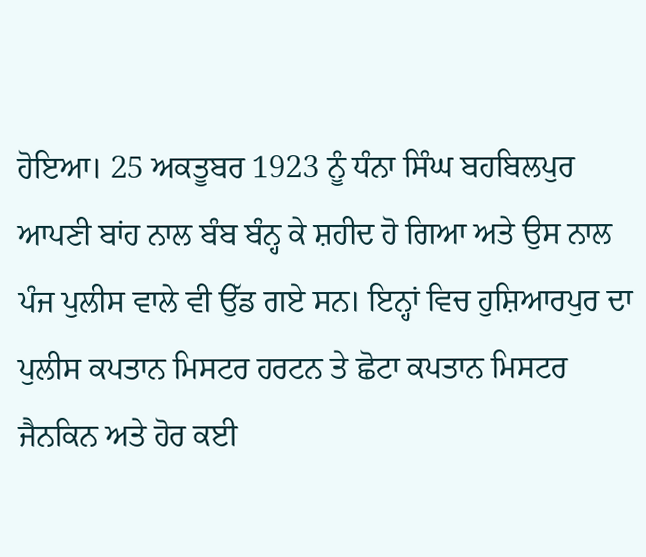ਹੋਇਆ। 25 ਅਕਤੂਬਰ 1923 ਨੂੰ ਧੰਨਾ ਸਿੰਘ ਬਹਬਿਲਪੁਰ ਆਪਣੀ ਬਾਂਹ ਨਾਲ ਬੰਬ ਬੰਨ੍ਹ ਕੇ ਸ਼ਹੀਦ ਹੋ ਗਿਆ ਅਤੇ ਉਸ ਨਾਲ ਪੰਜ ਪੁਲੀਸ ਵਾਲੇ ਵੀ ਉੱਡ ਗਏ ਸਨ। ਇਨ੍ਹਾਂ ਵਿਚ ਹੁਸ਼ਿਆਰਪੁਰ ਦਾ ਪੁਲੀਸ ਕਪਤਾਨ ਮਿਸਟਰ ਹਰਟਨ ਤੇ ਛੋਟਾ ਕਪਤਾਨ ਮਿਸਟਰ ਜੈਨਕਿਨ ਅਤੇ ਹੋਰ ਕਈ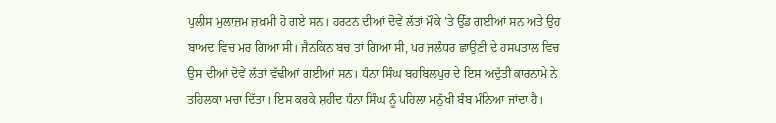ਪੁਲੀਸ ਮੁਲਾਜ਼ਮ ਜ਼ਖ਼ਮੀ ਹੋ ਗਏ ਸਨ। ਹਰਟਨ ਦੀਆਂ ਦੋਵੇਂ ਲੱਤਾਂ ਮੌਕੇ ’ਤੇ ਉੱਡ ਗਈਆਂ ਸਨ ਅਤੇ ਉਹ ਬਾਅਦ ਵਿਚ ਮਰ ਗਿਆ ਸੀ। ਜੈਨਕਿਨ ਬਚ ਤਾਂ ਗਿਆ ਸੀ, ਪਰ ਜਲੰਧਰ ਛਾਉਣੀ ਦੇ ਹਸਪਤਾਲ ਵਿਚ ਉਸ ਦੀਆਂ ਦੋਵੇਂ ਲੱਤਾਂ ਵੱਢੀਆਂ ਗਈਆਂ ਸਨ। ਧੰਨਾ ਸਿੰਘ ਬਹਬਿਲਪੁਰ ਦੇ ਇਸ ਅਦੁੱਤੀ ਕਾਰਨਾਮੇ ਨੇ ਤਹਿਲਕਾ ਮਚਾ ਦਿੱਤਾ। ਇਸ ਕਰਕੇ ਸ਼ਹੀਦ ਧੰਨਾ ਸਿੰਘ ਨੂੰ ਪਹਿਲਾ ਮਨੁੱਖੀ ਬੰਬ ਮੰਨਿਆ ਜਾਂਦਾ ਹੈ।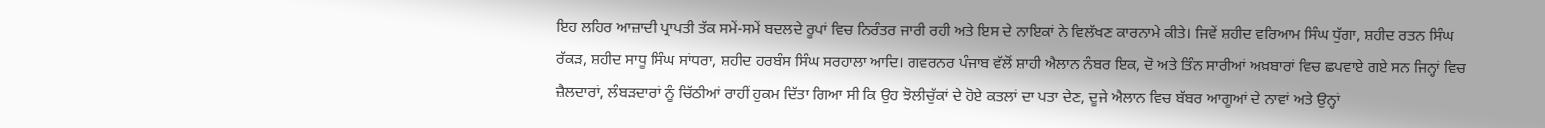ਇਹ ਲਹਿਰ ਆਜ਼ਾਦੀ ਪ੍ਰਾਪਤੀ ਤੱਕ ਸਮੇਂ-ਸਮੇਂ ਬਦਲਦੇ ਰੂਪਾਂ ਵਿਚ ਨਿਰੰਤਰ ਜਾਰੀ ਰਹੀ ਅਤੇ ਇਸ ਦੇ ਨਾਇਕਾਂ ਨੇ ਵਿਲੱਖਣ ਕਾਰਨਾਮੇ ਕੀਤੇ। ਜਿਵੇਂ ਸ਼ਹੀਦ ਵਰਿਆਮ ਸਿੰਘ ਧੁੱਗਾ, ਸ਼ਹੀਦ ਰਤਨ ਸਿੰਘ ਰੱਕੜ, ਸ਼ਹੀਦ ਸਾਧੂ ਸਿੰਘ ਸਾਂਧਰਾ, ਸ਼ਹੀਦ ਹਰਬੰਸ ਸਿੰਘ ਸਰਹਾਲਾ ਆਦਿ। ਗਵਰਨਰ ਪੰਜਾਬ ਵੱਲੋਂ ਸ਼ਾਹੀ ਐਲਾਨ ਨੰਬਰ ਇਕ, ਦੋ ਅਤੇ ਤਿੰਨ ਸਾਰੀਆਂ ਅਖ਼ਬਾਰਾਂ ਵਿਚ ਛਪਵਾਏ ਗਏ ਸਨ ਜਿਨ੍ਹਾਂ ਵਿਚ ਜ਼ੈਲਦਾਰਾਂ, ਲੰਬੜਦਾਰਾਂ ਨੂੰ ਚਿੱਠੀਆਂ ਰਾਹੀਂ ਹੁਕਮ ਦਿੱਤਾ ਗਿਆ ਸੀ ਕਿ ਉਹ ਝੋਲੀਚੁੱਕਾਂ ਦੇ ਹੋਏ ਕਤਲਾਂ ਦਾ ਪਤਾ ਦੇਣ, ਦੂਜੇ ਐਲਾਨ ਵਿਚ ਬੱਬਰ ਆਗੂਆਂ ਦੇ ਨਾਵਾਂ ਅਤੇ ਉਨ੍ਹਾਂ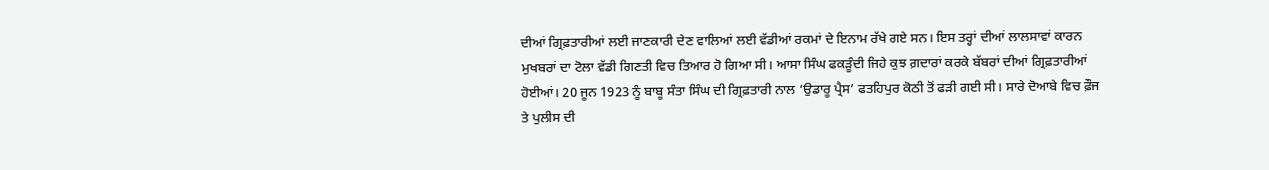ਦੀਆਂ ਗ੍ਰਿਫ਼ਤਾਰੀਆਂ ਲਈ ਜਾਣਕਾਰੀ ਦੇਣ ਵਾਲਿਆਂ ਲਈ ਵੱਡੀਆਂ ਰਕਮਾਂ ਦੇ ਇਨਾਮ ਰੱਖੇ ਗਏ ਸਨ। ਇਸ ਤਰ੍ਹਾਂ ਦੀਆਂ ਲਾਲਸਾਵਾਂ ਕਾਰਨ ਮੁਖਬਰਾਂ ਦਾ ਟੋਲਾ ਵੱਡੀ ਗਿਣਤੀ ਵਿਚ ਤਿਆਰ ਹੋ ਗਿਆ ਸੀ। ਆਸਾ ਸਿੰਘ ਫਕੜੂੰਦੀ ਜਿਹੇ ਕੁਝ ਗ਼ਦਾਰਾਂ ਕਰਕੇ ਬੱਬਰਾਂ ਦੀਆਂ ਗ੍ਰਿਫ਼ਤਾਰੀਆਂ ਹੋਈਆਂ। 20 ਜੂਨ 1923 ਨੂੰ ਬਾਬੂ ਸੰਤਾ ਸਿੰਘ ਦੀ ਗ੍ਰਿਫ਼ਤਾਰੀ ਨਾਲ ‘ਉਡਾਰੂ ਪ੍ਰੈਸ’ ਫਤਹਿਪੁਰ ਕੋਠੀ ਤੋਂ ਫੜੀ ਗਈ ਸੀ। ਸਾਰੇ ਦੋਆਬੇ ਵਿਚ ਫ਼ੌਜ ਤੇ ਪੁਲੀਸ ਦੀ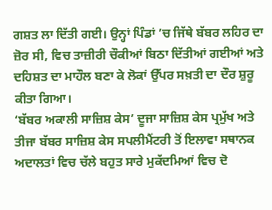ਗਸ਼ਤ ਲਾ ਦਿੱਤੀ ਗਈ। ਉਨ੍ਹਾਂ ਪਿੰਡਾਂ ’ਚ ਜਿੱਥੇ ਬੱਬਰ ਲਹਿਰ ਦਾ ਜ਼ੋਰ ਸੀ, ਵਿਚ ਤਾਜ਼ੀਰੀ ਚੌਕੀਆਂ ਬਿਠਾ ਦਿੱਤੀਆਂ ਗਈਆਂ ਅਤੇ ਦਹਿਸ਼ਤ ਦਾ ਮਾਹੌਲ ਬਣਾ ਕੇ ਲੋਕਾਂ ਉੱਪਰ ਸਖ਼ਤੀ ਦਾ ਦੌਰ ਸ਼ੁਰੂ ਕੀਤਾ ਗਿਆ।
‘ਬੱਬਰ ਅਕਾਲੀ ਸਾਜ਼ਿਸ਼ ਕੇਸ’ ਦੂਜਾ ਸਾਜ਼ਿਸ਼ ਕੇਸ ਪ੍ਰਮੁੱਖ ਅਤੇ ਤੀਜਾ ਬੱਬਰ ਸਾਜ਼ਿਸ਼ ਕੇਸ ਸਪਲੀਮੈਂਟਰੀ ਤੋਂ ਇਲਾਵਾ ਸਥਾਨਕ ਅਦਾਲਤਾਂ ਵਿਚ ਚੱਲੇ ਬਹੁਤ ਸਾਰੇ ਮੁਕੱਦਮਿਆਂ ਵਿਚ ਦੋ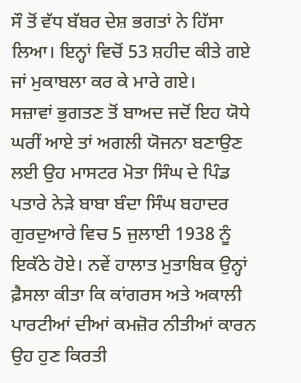ਸੌ ਤੋਂ ਵੱਧ ਬੱਬਰ ਦੇਸ਼ ਭਗਤਾਂ ਨੇ ਹਿੱਸਾ ਲਿਆ। ਇਨ੍ਹਾਂ ਵਿਚੋਂ 53 ਸ਼ਹੀਦ ਕੀਤੇ ਗਏ ਜਾਂ ਮੁਕਾਬਲਾ ਕਰ ਕੇ ਮਾਰੇ ਗਏ।
ਸਜ਼ਾਵਾਂ ਭੁਗਤਣ ਤੋਂ ਬਾਅਦ ਜਦੋਂ ਇਹ ਯੋਧੇ ਘਰੀਂ ਆਏ ਤਾਂ ਅਗਲੀ ਯੋਜਨਾ ਬਣਾਉਣ ਲਈ ਉਹ ਮਾਸਟਰ ਮੋਤਾ ਸਿੰਘ ਦੇ ਪਿੰਡ ਪਤਾਰੇ ਨੇੜੇ ਬਾਬਾ ਬੰਦਾ ਸਿੰਘ ਬਹਾਦਰ ਗੁਰਦੁਆਰੇ ਵਿਚ 5 ਜੁਲਾਈ 1938 ਨੂੰ ਇਕੱਠੇ ਹੋਏ। ਨਵੇਂ ਹਾਲਾਤ ਮੁਤਾਬਿਕ ਉਨ੍ਹਾਂ ਫ਼ੈਸਲਾ ਕੀਤਾ ਕਿ ਕਾਂਗਰਸ ਅਤੇ ਅਕਾਲੀ ਪਾਰਟੀਆਂ ਦੀਆਂ ਕਮਜ਼ੋਰ ਨੀਤੀਆਂ ਕਾਰਨ ਉਹ ਹੁਣ ਕਿਰਤੀ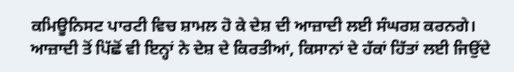ਕਮਿਊਨਿਸਟ ਪਾਰਟੀ ਵਿਚ ਸ਼ਾਮਲ ਹੋ ਕੇ ਦੇਸ਼ ਦੀ ਆਜ਼ਾਦੀ ਲਈ ਸੰਘਰਸ਼ ਕਰਨਗੇ। ਆਜ਼ਾਦੀ ਤੋਂ ਪਿੱਛੋਂ ਵੀ ਇਨ੍ਹਾਂ ਨੇ ਦੇਸ਼ ਦੇ ਕਿਰਤੀਆਂ, ਕਿਸਾਨਾਂ ਦੇ ਹੱਕਾਂ ਹਿੱਤਾਂ ਲਈ ਜਿਉਂਦੇ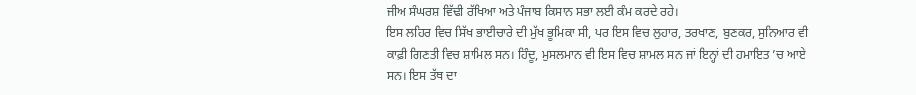ਜੀਅ ਸੰਘਰਸ਼ ਵਿੱਢੀ ਰੱਖਿਆ ਅਤੇ ਪੰਜਾਬ ਕਿਸਾਨ ਸਭਾ ਲਈ ਕੰਮ ਕਰਦੇ ਰਹੇ।
ਇਸ ਲਹਿਰ ਵਿਚ ਸਿੱਖ ਭਾਈਚਾਰੇ ਦੀ ਮੁੱਖ ਭੂਮਿਕਾ ਸੀ, ਪਰ ਇਸ ਵਿਚ ਲੁਹਾਰ, ਤਰਖਾਣ, ਬੁਣਕਰ, ਸੁਨਿਆਰ ਵੀ ਕਾਫ਼ੀ ਗਿਣਤੀ ਵਿਚ ਸ਼ਾਮਿਲ ਸਨ। ਹਿੰਦੂ, ਮੁਸਲਮਾਨ ਵੀ ਇਸ ਵਿਚ ਸ਼ਾਮਲ ਸਨ ਜਾਂ ਇਨ੍ਹਾਂ ਦੀ ਹਮਾਇਤ ’ਚ ਆਏ ਸਨ। ਇਸ ਤੱਥ ਦਾ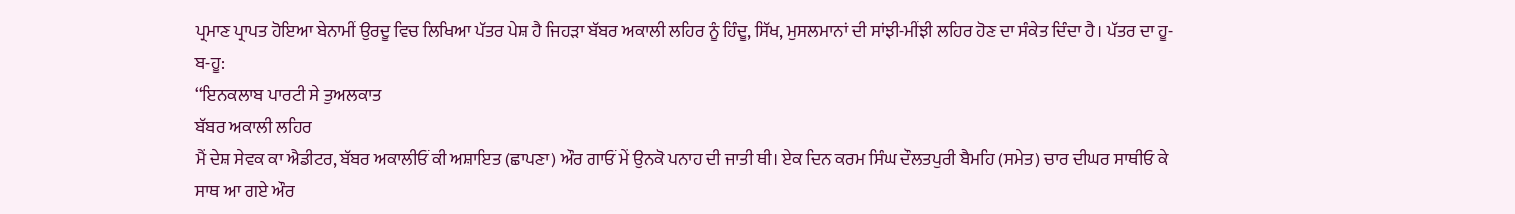ਪ੍ਰਮਾਣ ਪ੍ਰਾਪਤ ਹੋਇਆ ਬੇਨਾਮੀਂ ਉਰਦੂ ਵਿਚ ਲਿਖਿਆ ਪੱਤਰ ਪੇਸ਼ ਹੈ ਜਿਹੜਾ ਬੱਬਰ ਅਕਾਲੀ ਲਹਿਰ ਨੂੰ ਹਿੰਦੂ, ਸਿੱਖ, ਮੁਸਲਮਾਨਾਂ ਦੀ ਸਾਂਝੀ-ਮੀਂਝੀ ਲਹਿਰ ਹੋਣ ਦਾ ਸੰਕੇਤ ਦਿੰਦਾ ਹੈ। ਪੱਤਰ ਦਾ ਹੂ-ਬ-ਹੂ:
‘‘ਇਨਕਲਾਬ ਪਾਰਟੀ ਸੇ ਤੁਅਲਕਾਤ
ਬੱਬਰ ਅਕਾਲੀ ਲਹਿਰ
ਮੈਂ ਦੇਸ਼ ਸੇਵਕ ਕਾ ਐਡੀਟਰ, ਬੱਬਰ ਅਕਾਲੀਓਂ ਕੀ ਅਸ਼ਾਇਤ (ਛਾਪਣਾ) ਔਰ ਗਾਓਂ ਮੇਂ ਉਨਕੋ ਪਨਾਹ ਦੀ ਜਾਤੀ ਥੀ। ਏਕ ਦਿਨ ਕਰਮ ਸਿੰਘ ਦੌਲਤਪੁਰੀ ਬੈਮਹਿ (ਸਮੇਤ) ਚਾਰ ਦੀਘਰ ਸਾਥੀਓ ਕੇ ਸਾਥ ਆ ਗਏ ਔਰ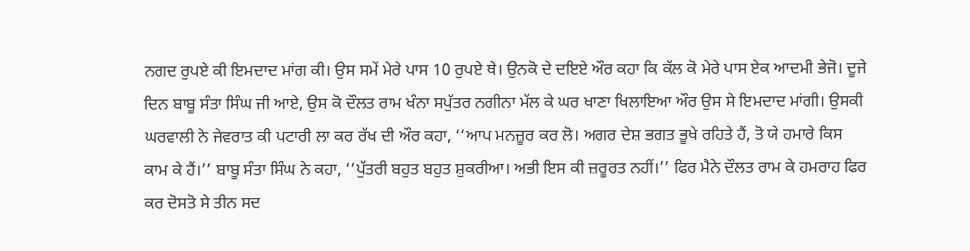ਨਗਦ ਰੁਪਏ ਕੀ ਇਮਦਾਦ ਮਾਂਗ ਕੀ। ਉਸ ਸਮੇਂ ਮੇਰੇ ਪਾਸ 10 ਰੁਪਏ ਥੇ। ਉਨਕੋ ਦੇ ਦਇਏ ਔਰ ਕਹਾ ਕਿ ਕੱਲ ਕੋ ਮੇਰੇ ਪਾਸ ਏਕ ਆਦਮੀ ਭੇਜੋ। ਦੂਜੇ ਦਿਨ ਬਾਬੂ ਸੰਤਾ ਸਿੰਘ ਜੀ ਆਏ, ਉਸ ਕੋ ਦੌਲਤ ਰਾਮ ਖੰਨਾ ਸਪੁੱਤਰ ਨਗੀਨਾ ਮੱਲ ਕੇ ਘਰ ਖਾਣਾ ਖਿਲਾਇਆ ਔਰ ਉਸ ਸੇ ਇਮਦਾਦ ਮਾਂਗੀ। ਉਸਕੀ ਘਰਵਾਲੀ ਨੇ ਜੇਵਰਾਤ ਕੀ ਪਟਾਰੀ ਲਾ ਕਰ ਰੱਖ ਦੀ ਔਰ ਕਹਾ, ‘‘ਆਪ ਮਨਜ਼ੂਰ ਕਰ ਲੋ। ਅਗਰ ਦੇਸ਼ ਭਗਤ ਭੂਖੇ ਰਹਿਤੇ ਹੈਂ, ਤੋ ਯੇ ਹਮਾਰੇ ਕਿਸ ਕਾਮ ਕੇ ਹੈਂ।’’ ਬਾਬੂ ਸੰਤਾ ਸਿੰਘ ਨੇ ਕਹਾ, ‘‘ਪੁੱਤਰੀ ਬਹੁਤ ਬਹੁਤ ਸ਼ੁਕਰੀਆ। ਅਭੀ ਇਸ ਕੀ ਜ਼ਰੂਰਤ ਨਹੀਂ।’’ ਫਿਰ ਮੈਨੇ ਦੌਲਤ ਰਾਮ ਕੇ ਹਮਰਾਹ ਫਿਰ ਕਰ ਦੋਸਤੋ ਸੇ ਤੀਨ ਸਦ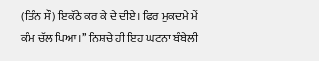(ਤਿੰਨ ਸੌ) ਇਕੱਠੇ ਕਰ ਕੇ ਦੇ ਦੀਏ। ਫਿਰ ਮੁਕਦਮੇ ਮੇਂ ਕੰਮ ਚੱਲ ਪਿਆ।’’ ਨਿਸ਼ਚੇ ਹੀ ਇਹ ਘਟਨਾ ਬੰਬੇਲੀ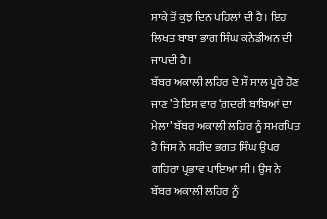ਸਾਕੇ ਤੋਂ ਕੁਝ ਦਿਨ ਪਹਿਲਾਂ ਦੀ ਹੈ। ਇਹ ਲਿਖਤ ਬਾਬਾ ਭਾਗ ਸਿੰਘ ਕਨੇਡੀਅਨ ਦੀ ਜਾਪਦੀ ਹੈ।
ਬੱਬਰ ਅਕਾਲੀ ਲਹਿਰ ਦੇ ਸੌ ਸਾਲ ਪੂਰੇ ਹੋਣ ਜਾਣ ’ਤੇ ਇਸ ਵਾਰ ‘ਗ਼ਦਰੀ ਬਾਬਿਆਂ ਦਾ ਮੇਲਾ’ ਬੱਬਰ ਅਕਾਲੀ ਲਹਿਰ ਨੂੰ ਸਮਰਪਿਤ ਹੈ ਜਿਸ ਨੇ ਸ਼ਹੀਦ ਭਗਤ ਸਿੰਘ ਉਪਰ ਗਹਿਰਾ ਪ੍ਰਭਾਵ ਪਾਇਆ ਸੀ। ਉਸ ਨੇ ਬੱਬਰ ਅਕਾਲੀ ਲਹਿਰ ਨੂੰ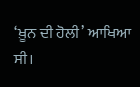‘ਖ਼ੂਨ ਦੀ ਹੋਲੀ’ ਆਖਿਆ ਸੀ।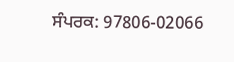ਸੰਪਰਕ: 97806-02066